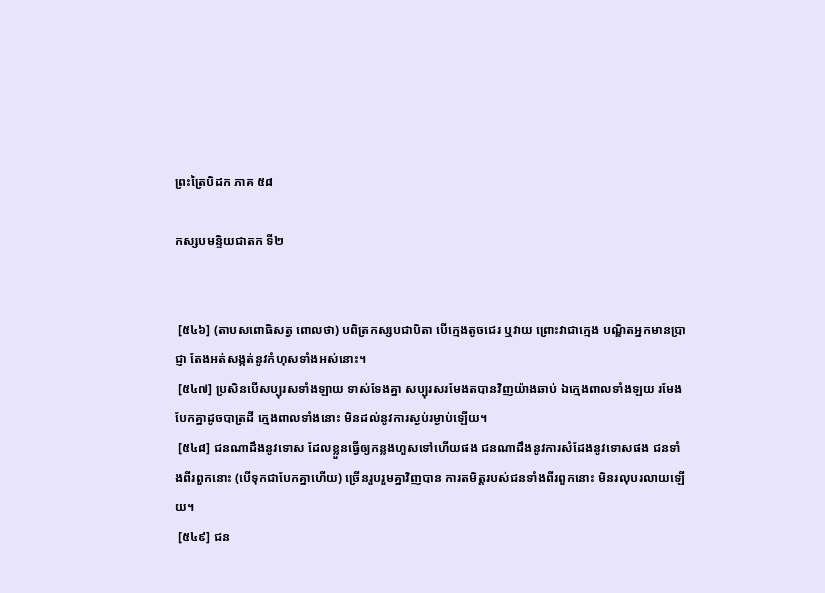ព្រះត្រៃបិដក ភាគ ៥៨

កស្សបមន្ទិយជាតក ទី២


 [៥៤៦] (តាបសពោធិសត្វ ពោលថា) បពិត្រកស្សបជាបិតា បើក្មេងតូចជេរ ឬវាយ ព្រោះវាជាក្មេង បណ្ឌិតអ្នកមានប្រាជ្ញា តែងអត់សង្កត់នូវកំហុសទាំងអស់នោះ។
 [៥៤៧] ប្រសិនបើសប្បុរសទាំងឡាយ ទាស់ទែងគ្នា សប្បុរសរមែងតបានវិញយ៉ាងឆាប់ ឯក្មេងពាលទាំងឡយ រមែងបែកគ្នាដូចបាត្រដី ក្មេងពាលទាំងនោះ មិនដល់នូវការស្ងប់រម្ងាប់ឡើយ។
 [៥៤៨] ជនណាដឹងនូវទោស ដែលខ្លួនធ្វើឲ្យកន្លងហួសទៅហើយផង ជនណាដឹងនូវការសំដែងនូវទោសផង ជនទាំងពីរពួកនោះ (បើទុកជាបែកគ្នាហើយ) ច្រើនរួបរួមគ្នាវិញបាន ការតមិត្តរបស់ជនទាំងពីរពួកនោះ មិនរលុបរលាយឡើយ។
 [៥៤៩] ជន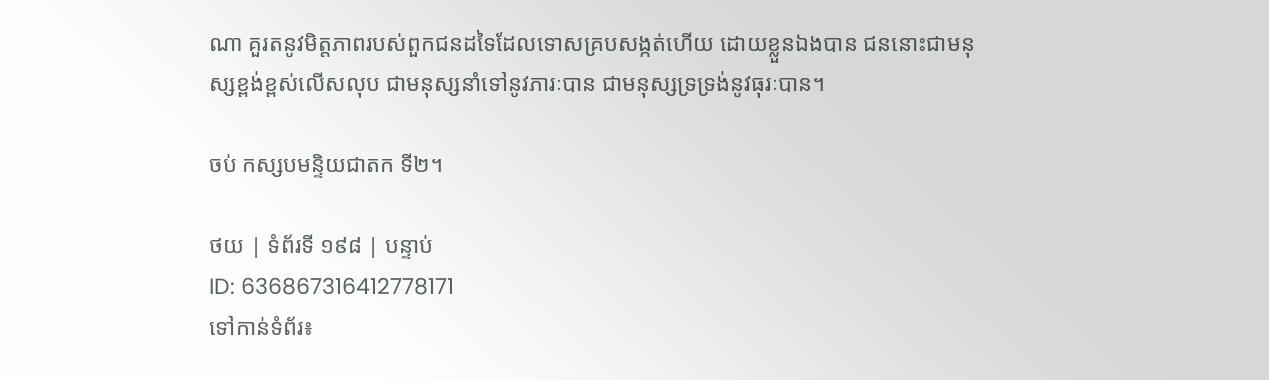ណា គួរតនូវមិត្តភាពរបស់ពួកជនដទៃដែលទោសគ្របសង្កត់ហើយ ដោយខ្លួនឯងបាន ជននោះជាមនុស្សខ្ពង់ខ្ពស់លើសលុប ជាមនុស្សនាំទៅនូវភារៈបាន ជាមនុស្សទ្រទ្រង់នូវធុរៈបាន។

ចប់ កស្សបមន្ទិយជាតក ទី២។

ថយ | ទំព័រទី ១៩៨ | បន្ទាប់
ID: 636867316412778171
ទៅកាន់ទំព័រ៖